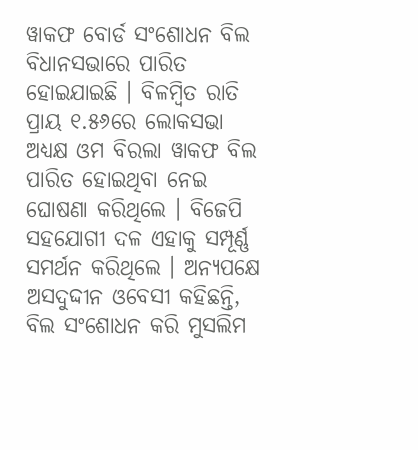ୱାକଫ ବୋର୍ଡ ସଂଶୋଧନ ବିଲ ବିଧାନସଭାରେ ପାରିତ ହୋଇଯାଇଛି । ବିଳମ୍ବିତ ରାତି ପ୍ରାୟ ୧.୫୬ରେ ଲୋକସଭା ଅଧ୍ୟକ୍ଷ ଓମ ବିରଲା ୱାକଫ ବିଲ ପାରିତ ହୋଇଥିବା ନେଇ ଘୋଷଣା କରିଥିଲେ । ବିଜେପି ସହଯୋଗୀ ଦଳ ଏହାକୁ ସମ୍ପୂର୍ଣ୍ଣ ସମର୍ଥନ କରିଥିଲେ । ଅନ୍ୟପକ୍ଷେ ଅସଦୁଦ୍ଦୀନ ଓବେସୀ କହିଛନ୍ତି, ବିଲ ସଂଶୋଧନ କରି ମୁସଲିମ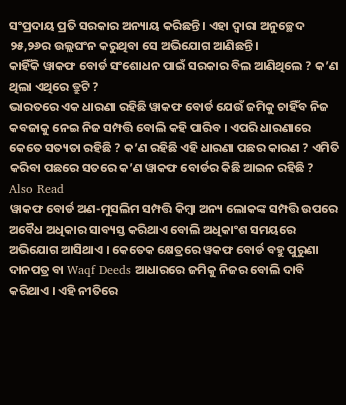ସଂପ୍ରଦାୟ ପ୍ରତି ସରକାର ଅନ୍ୟାୟ କରିଛନ୍ତି । ଏହା ଦ୍ୱାରା ଅନୁଚ୍ଛେଦ ୨୫,୨୬ର ଉଲ୍ଲଘଂନ କରୁଥିବା ସେ ଅଭିଯୋଗ ଆଣିଛନ୍ତି ।
କାହିଁକି ୱାକଫ ବୋର୍ଡ ସଂଶୋଧନ ପାଇଁ ସରକାର ବିଲ ଆଣିଥିଲେ ? କ’ଣ ଥିଲା ଏଥିରେ ତ୍ରୁଟି ?
ଭାରତରେ ଏକ ଧାରଣା ରହିଛି ୱାକଫ ବୋର୍ଡ ଯେଉଁ ଜମିକୁ ଚାହିଁବ ନିଜ କବଜାକୁ ନେଇ ନିଜ ସମ୍ପତ୍ତି ବୋଲି କହି ପାରିବ । ଏପରି ଧାରଣାରେ କେତେ ସତ୍ୟତା ରହିଛି ? କ’ଣ ରହିଛି ଏହି ଧାରଣା ପଛର କାରଣ ? ଏମିତି କରିବା ପଛରେ ସତରେ କ’ଣ ୱାକଫ ବୋର୍ଡର କିଛି ଆଇନ ରହିଛି ?
Also Read
ୱାକଫ ବୋର୍ଡ ଅଣ-ମୁସଲିମ ସମ୍ପତ୍ତି କିମ୍ବା ଅନ୍ୟ ଲୋକଙ୍କ ସମ୍ପତ୍ତି ଉପରେ ଅବୈଧ ଅଧିକାର ସାବ୍ୟସ୍ତ କରିଥାଏ ବୋଲି ଅଧିକାଂଶ ସମୟରେ ଅଭିଯୋଗ ଆସିଥାଏ । କେତେକ କ୍ଷେତ୍ରରେ ୱକଫ ବୋର୍ଡ ବହୁ ପୁରୁଣା ଦାନପତ୍ର ବା Waqf Deeds ଆଧାରରେ ଜମିକୁ ନିଜର ବୋଲି ଦାବି କରିଥାଏ । ଏହି ନୀତିରେ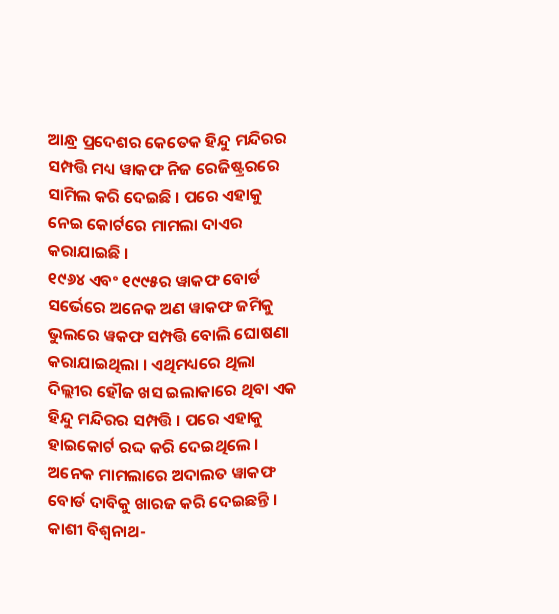ଆନ୍ଧ୍ର ପ୍ରଦେଶର କେତେକ ହିନ୍ଦୁ ମନ୍ଦିରର ସମ୍ପତ୍ତି ମଧ୍ୟ ୱାକଫ ନିଜ ରେଜିଷ୍ଟ୍ରରରେ ସାମିଲ କରି ଦେଇଛି । ପରେ ଏହାକୁ ନେଇ କୋର୍ଟରେ ମାମଲା ଦାଏର କରାଯାଇଛି ।
୧୯୬୪ ଏବଂ ୧୯୯୫ର ୱାକଫ ବୋର୍ଡ ସର୍ଭେରେ ଅନେକ ଅଣ ୱାକଫ ଜମିକୁ ଭୁଲରେ ୱକଫ ସମ୍ପତ୍ତି ବୋଲି ଘୋଷଣା କରାଯାଇଥିଲା । ଏଥିମଧ୍ୟରେ ଥିଲା ଦିଲ୍ଲୀର ହୌଜ ଖସ ଇଲାକାରେ ଥିବା ଏକ ହିନ୍ଦୁ ମନ୍ଦିରର ସମ୍ପତ୍ତି । ପରେ ଏହାକୁ ହାଇକୋର୍ଟ ରଦ୍ଦ କରି ଦେଇଥିଲେ । ଅନେକ ମାମଲାରେ ଅଦାଲତ ୱାକଫ ବୋର୍ଡ ଦାବିକୁ ଖାରଜ କରି ଦେଇଛନ୍ତି । କାଶୀ ବିଶ୍ୱନାଥ-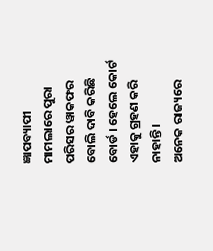ଜ୍ଞାପବ୍ୟାପୀ ମାମଲାରେ ପୁରା ପରିସର ୱାକଫର ବୋଲି ଦାବି କରିଛି ବୋର୍ଡ । ହେଲେ କୋର୍ଟ ଏହାକୁ ଗ୍ରହଣ କରି ନାହାନ୍ତି ।
ଅନେକ ରାଜ୍ୟରେ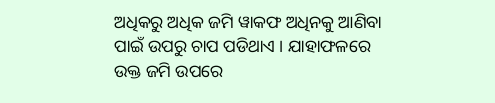ଅଧିକରୁ ଅଧିକ ଜମି ୱାକଫ ଅଧିନକୁ ଆଣିବା ପାଇଁ ଉପରୁ ଚାପ ପଡିଥାଏ । ଯାହାଫଳରେ ଉକ୍ତ ଜମି ଉପରେ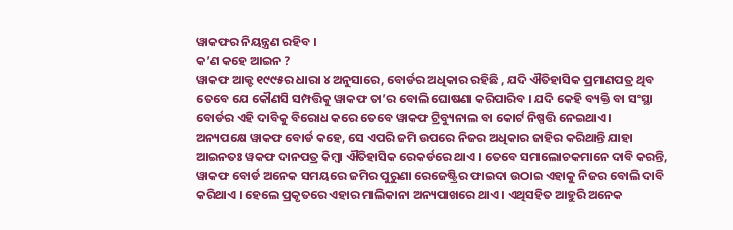ୱାକଫର ନିୟନ୍ତ୍ରଣ ରହିବ ।
କ’ଣ କହେ ଆଇନ ?
ୱାକଫ ଆକ୍ଟ ୧୯୯୫ର ଧାରା ୪ ଅନୁସାରେ, ବୋର୍ଡର ଅଧିକାର ରହିଛି , ଯଦି ଐତିହାସିକ ପ୍ରମାଣପତ୍ର ଥିବ ତେବେ ଯେ କୌଣସି ସମ୍ପତ୍ତିକୁ ୱାକଫ ତା’ର ବୋଲି ଘୋଷଣା କରିପାରିବ । ଯଦି କେହି ବ୍ୟକ୍ତି ବା ସଂସ୍ଥା ବୋର୍ଡର ଏହି ଦାବିକୁ ବିରୋଧ କରେ ତେବେ ୱାକଫ ଟ୍ରିବ୍ୟୁନାଲ ବା କୋର୍ଟ ନିଷ୍ପତ୍ତି ନେଇଥାଏ ।
ଅନ୍ୟପକ୍ଷେ ୱାକଫ ବୋର୍ଡ କହେ, ସେ ଏପରି ଜମି ଉପରେ ନିଜର ଅଧିକାର ଜାହିର କରିଥାନ୍ତି ଯାହା ଆଇନତଃ ୱକଫ ଦାନପତ୍ର କିମ୍ବା ଐତିହାସିକ ରେକର୍ଡରେ ଥାଏ । ତେବେ ସମାଲୋଚକମାନେ ଦାବି କରନ୍ତି, ୱାକଫ ବୋର୍ଡ ଅନେକ ସମୟରେ ଜମିର ପୁରୁଣା ରେଜେଷ୍ଟ୍ରିର ଫାଇଦା ଉଠାଇ ଏହାକୁ ନିଜର ବୋଲି ଦାବି କରିଥାଏ । ହେଲେ ପ୍ରକୃତରେ ଏହାର ମାଲିକାନା ଅନ୍ୟପାଖରେ ଥାଏ । ଏଥିସହିତ ଆହୁରି ଅନେକ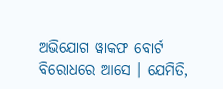ଅଭିଯୋଗ ୱାକଫ ବୋର୍ଟ ବିରୋଧରେ ଆସେ । ଯେମିତି,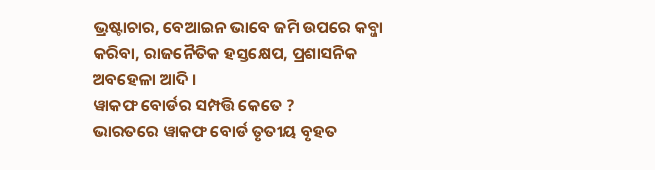ଭ୍ରଷ୍ଟାଚାର, ବେଆଇନ ଭାବେ ଜମି ଉପରେ କବ୍ଜା କରିବା, ରାଜନୈତିକ ହସ୍ତକ୍ଷେପ, ପ୍ରଶାସନିକ ଅବହେଳା ଆଦି ।
ୱାକଫ ବୋର୍ଡର ସମ୍ପତ୍ତି କେତେ ?
ଭାରତରେ ୱାକଫ ବୋର୍ଡ ତୃତୀୟ ବୃହତ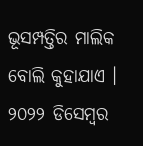ଭୂସମ୍ପତ୍ତିର ମାଲିକ ବୋଲି କୁହାଯାଏ । ୨୦୨୨ ଡିସେମ୍ବର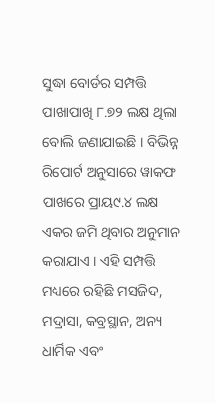ସୁଦ୍ଧା ବୋର୍ଡର ସମ୍ପତ୍ତି ପାଖାପାଖି ୮.୭୨ ଲକ୍ଷ ଥିଲା ବୋଲି ଜଣାଯାଇଛି । ବିଭିନ୍ନ ରିପୋର୍ଟ ଅନୁସାରେ ୱାକଫ ପାଖରେ ପ୍ରାୟ୯.୪ ଲକ୍ଷ ଏକର ଜମି ଥିବାର ଅନୁମାନ କରାଯାଏ । ଏହି ସମ୍ପତ୍ତି ମଧ୍ୟରେ ରହିଛି ମସଜିଦ, ମଦ୍ରାସା, କବ୍ରସ୍ଥାନ, ଅନ୍ୟ ଧାର୍ମିକ ଏବଂ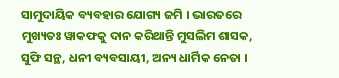ସାମୁଦାୟିକ ବ୍ୟବହାର ଯୋଗ୍ୟ ଜମି । ଭାରତରେ ମୁଖ୍ୟତଃ ୱାକଫକୁ ଦାନ କରିଥାନ୍ତି ମୁସଲିମ ଶାସକ, ସୁଫି ସନ୍ଥ, ଧନୀ ବ୍ୟବସାୟୀ, ଅନ୍ୟ ଧାର୍ମିକ ନେତା ।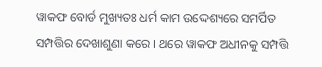ୱାକଫ ବୋର୍ଡ ମୁଖ୍ୟତଃ ଧର୍ମ କାମ ଉଦ୍ଦେଶ୍ୟରେ ସମର୍ପିତ ସମ୍ପତ୍ତିର ଦେଖାଶୁଣା କରେ । ଥରେ ୱାକଫ ଅଧୀନକୁ ସମ୍ପତ୍ତି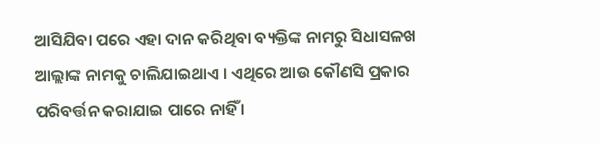ଆସିଯିବା ପରେ ଏହା ଦାନ କରିଥିବା ବ୍ୟକ୍ତିଙ୍କ ନାମରୁ ସିଧାସଳଖ ଆଲ୍ଲାଙ୍କ ନାମକୁ ଚାଲିଯାଇଥାଏ । ଏଥିରେ ଆଉ କୌଣସି ପ୍ରକାର ପରିବର୍ତ୍ତନ କରାଯାଇ ପାରେ ନାହିଁ ।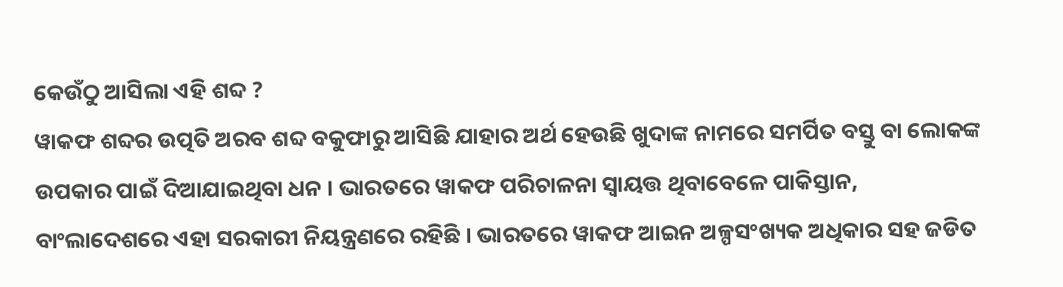କେଉଁଠୁ ଆସିଲା ଏହି ଶବ୍ଦ ?
ୱାକଫ ଶବ୍ଦର ଉତ୍ପତି ଅରବ ଶବ୍ଦ ବକୁଫାରୁ ଆସିଛି ଯାହାର ଅର୍ଥ ହେଉଛି ଖୁଦାଙ୍କ ନାମରେ ସମର୍ପିତ ବସ୍ତୁ ବା ଲୋକଙ୍କ ଉପକାର ପାଇଁ ଦିଆଯାଇଥିବା ଧନ । ଭାରତରେ ୱାକଫ ପରିଚାଳନା ସ୍ୱାୟତ୍ତ ଥିବାବେଳେ ପାକିସ୍ତାନ, ବାଂଲାଦେଶରେ ଏହା ସରକାରୀ ନିୟନ୍ତ୍ରଣରେ ରହିଛି । ଭାରତରେ ୱାକଫ ଆଇନ ଅଳ୍ପସଂଖ୍ୟକ ଅଧିକାର ସହ ଜଡିତ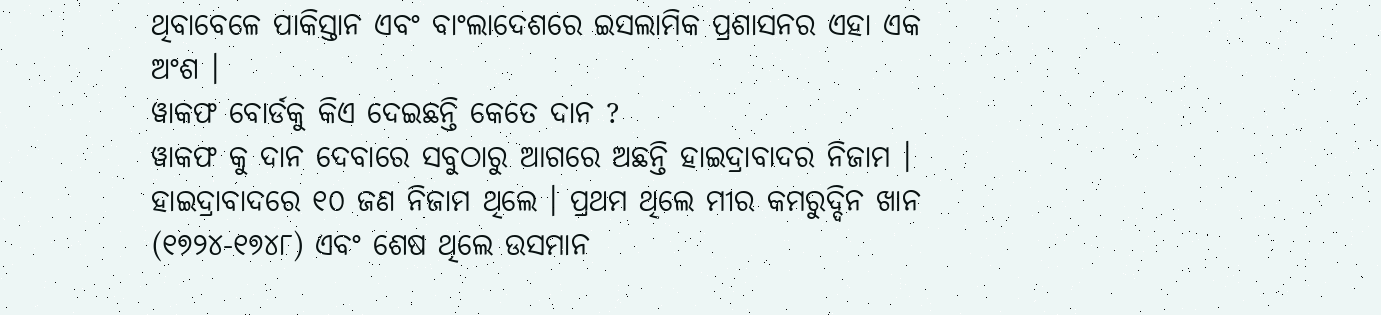ଥିବାବେଳେ ପାକିସ୍ତାନ ଏବଂ ବାଂଲାଦେଶରେ ଇସଲାମିକ ପ୍ରଶାସନର ଏହା ଏକ ଅଂଶ ।
ୱାକଫ ବୋର୍ଡକୁ କିଏ ଦେଇଛନ୍ତି କେତେ ଦାନ ?
ୱାକଫ କୁ ଦାନ ଦେବାରେ ସବୁଠାରୁ ଆଗରେ ଅଛନ୍ତି ହାଇଦ୍ରାବାଦର ନିଜାମ । ହାଇଦ୍ରାବାଦରେ ୧୦ ଜଣ ନିଜାମ ଥିଲେ । ପ୍ରଥମ ଥିଲେ ମୀର କମରୁଦ୍ଦିନ ଖାନ (୧୭୨୪-୧୭୪୮) ଏବଂ ଶେଷ ଥିଲେ ଉସମାନ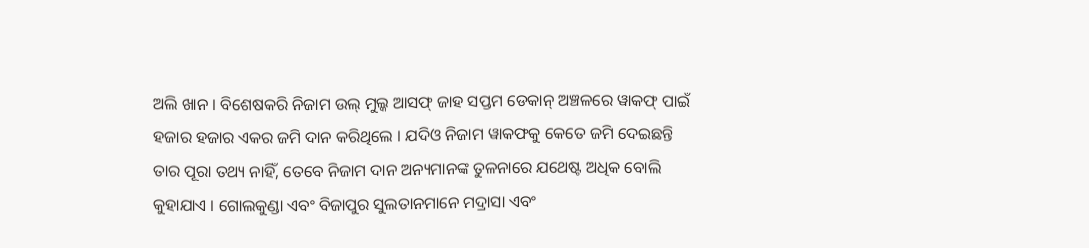ଅଲି ଖାନ । ବିଶେଷକରି ନିଜାମ ଉଲ୍ ମୁଲ୍କ ଆସଫ୍ ଜାହ ସପ୍ତମ ଡେକାନ୍ ଅଞ୍ଚଳରେ ୱାକଫ୍ ପାଇଁ ହଜାର ହଜାର ଏକର ଜମି ଦାନ କରିଥିଲେ । ଯଦିଓ ନିଜାମ ୱାକଫକୁ କେତେ ଜମି ଦେଇଛନ୍ତି ତାର ପୂରା ତଥ୍ୟ ନାହିଁ, ତେବେ ନିଜାମ ଦାନ ଅନ୍ୟମାନଙ୍କ ତୁଳନାରେ ଯଥେଷ୍ଟ ଅଧିକ ବୋଲି କୁହାଯାଏ । ଗୋଲକୁଣ୍ଡା ଏବଂ ବିଜାପୁର ସୁଲତାନମାନେ ମଦ୍ରାସା ଏବଂ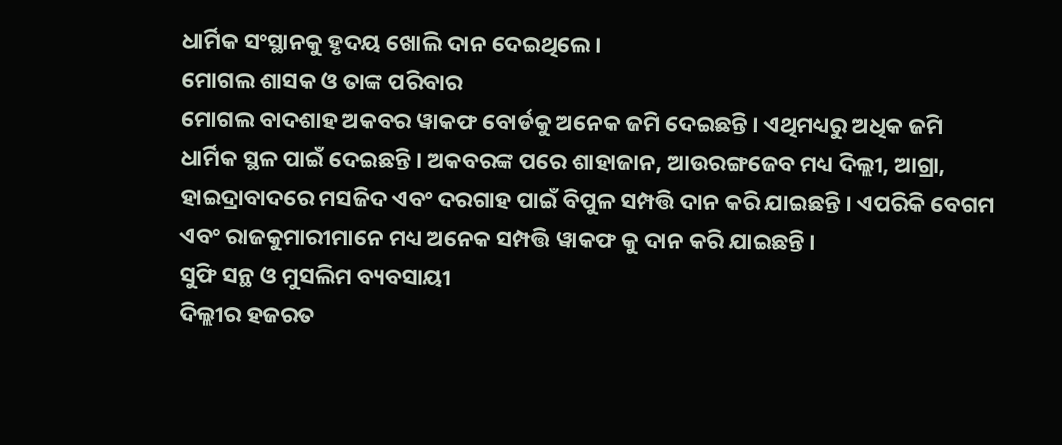ଧାର୍ମିକ ସଂସ୍ଥାନକୁ ହୃଦୟ ଖୋଲି ଦାନ ଦେଇଥିଲେ ।
ମୋଗଲ ଶାସକ ଓ ତାଙ୍କ ପରିବାର
ମୋଗଲ ବାଦଶାହ ଅକବର ୱାକଫ ବୋର୍ଡକୁ ଅନେକ ଜମି ଦେଇଛନ୍ତି । ଏଥିମଧ୍ୟରୁ ଅଧିକ ଜମି ଧାର୍ମିକ ସ୍ଥଳ ପାଇଁ ଦେଇଛନ୍ତି । ଅକବରଙ୍କ ପରେ ଶାହାଜାନ, ଆଉରଙ୍ଗଜେବ ମଧ୍ୟ ଦିଲ୍ଲୀ, ଆଗ୍ରା, ହାଇଦ୍ରାବାଦରେ ମସଜିଦ ଏବଂ ଦରଗାହ ପାଇଁ ବିପୁଳ ସମ୍ପତ୍ତି ଦାନ କରି ଯାଇଛନ୍ତି । ଏପରିକି ବେଗମ ଏବଂ ରାଜକୁମାରୀମାନେ ମଧ୍ୟ ଅନେକ ସମ୍ପତ୍ତି ୱାକଫ କୁ ଦାନ କରି ଯାଇଛନ୍ତି ।
ସୁଫି ସନ୍ଥ ଓ ମୁସଲିମ ବ୍ୟବସାୟୀ
ଦିଲ୍ଲୀର ହଜରତ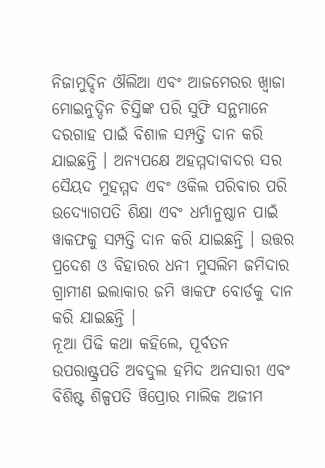ନିଜାମୁଦ୍ଦିନ ଔଲିଆ ଏବଂ ଆଜମେରର ଖ୍ୱାଜା ମୋଇନୁଦ୍ଦିନ ଚିସ୍ତିଙ୍କ ପରି ସୁଫି ସନ୍ଥମାନେ ଦରଗାହ ପାଇଁ ବିଶାଳ ସମ୍ପତ୍ତି ଦାନ କରି ଯାଇଛନ୍ତି । ଅନ୍ୟପକ୍ଷେ ଅହମ୍ମଦାବାଦର ସର ସୈୟଦ ମୁହମ୍ମଦ ଏବଂ ଓକିଲ ପରିବାର ପରି ଉଦ୍ୟୋଗପତି ଶିକ୍ଷା ଏବଂ ଧର୍ମାନୁଷ୍ଠାନ ପାଇଁ ୱାକଫକୁ ସମ୍ପତ୍ତି ଦାନ କରି ଯାଇଛନ୍ତି । ଉତ୍ତର ପ୍ରଦେଶ ଓ ବିହାରର ଧନୀ ମୁସଲିମ ଜମିଦାର ଗ୍ରାମୀଣ ଇଲାକାର ଜମି ୱାକଫ ବୋର୍ଡକୁ ଦାନ କରି ଯାଇଛନ୍ତି ।
ନୂଆ ପିଢି କଥା କହିଲେ, ପୂର୍ବତନ ଉପରାଷ୍ଟ୍ରପତି ଅବଦୁଲ ହମିଦ ଅନସାରୀ ଏବଂ ବିଶିଷ୍ଟ ଶିଳ୍ପପତି ୱିପ୍ରୋର ମାଲିକ ଅଜୀମ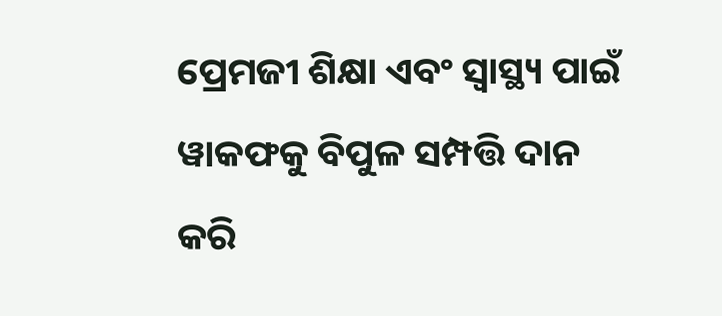ପ୍ରେମଜୀ ଶିକ୍ଷା ଏବଂ ସ୍ୱାସ୍ଥ୍ୟ ପାଇଁ ୱାକଫକୁ ବିପୁଳ ସମ୍ପତ୍ତି ଦାନ କରି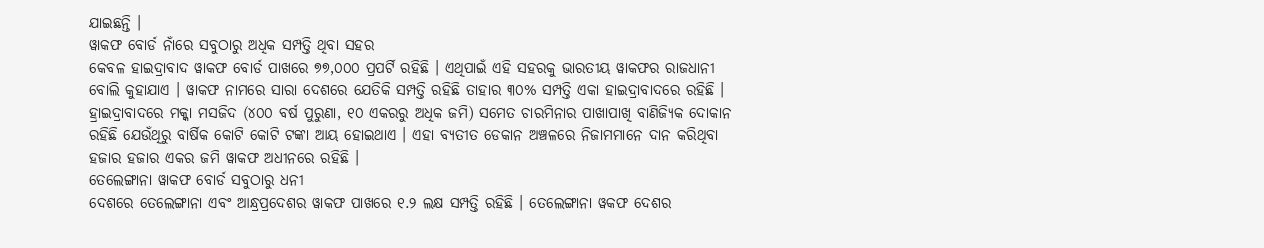ଯାଇଛନ୍ତି ।
ୱାକଫ ବୋର୍ଡ ନାଁରେ ସବୁଠାରୁ ଅଧିକ ସମ୍ପତ୍ତି ଥିବା ସହର
କେବଳ ହାଇଦ୍ରାବାଦ ୱାକଫ ବୋର୍ଡ ପାଖରେ ୭୭,୦୦୦ ପ୍ରପର୍ଟି ରହିଛି । ଏଥିପାଇଁ ଏହି ସହରକୁ ଭାରତୀୟ ୱାକଫର ରାଜଧାନୀ ବୋଲି କୁହାଯାଏ । ୱାକଫ ନାମରେ ସାରା ଦେଶରେ ଯେତିକି ସମ୍ପତ୍ତି ରହିଛି ତାହାର ୩୦% ସମ୍ପତ୍ତି ଏକା ହାଇଦ୍ରାବାଦରେ ରହିଛି ।
ହ୍ରାଇଦ୍ରାବାଦରେ ମକ୍କା ମସଜିଦ (୪୦୦ ବର୍ଷ ପୁରୁଣା, ୧୦ ଏକରରୁ ଅଧିକ ଜମି) ସମେତ ଚାରମିନାର ପାଖାପାଖି ବାଣିଜ୍ୟିକ ଦୋକାନ ରହିଛି ଯେଉଁଥିରୁ ବାର୍ଷିକ କୋଟି କୋଟି ଟଙ୍କା ଆୟ ହୋଇଥାଏ । ଏହା ବ୍ୟତୀତ ଡେକାନ ଅଞ୍ଚଳରେ ନିଜାମମାନେ ଦାନ କରିଥିବା ହଜାର ହଜାର ଏକର ଜମି ୱାକଫ ଅଧୀନରେ ରହିଛି ।
ତେଲେଙ୍ଗାନା ୱାକଫ ବୋର୍ଡ ସବୁଠାରୁ ଧନୀ
ଦେଶରେ ତେଲେଙ୍ଗାନା ଏବଂ ଆନ୍ଧ୍ରପ୍ରଦେଶର ୱାକଫ ପାଖରେ ୧.୨ ଲକ୍ଷ ସମ୍ପତ୍ତି ରହିଛି । ତେଲେଙ୍ଗାନା ୱକଫ ଦେଶର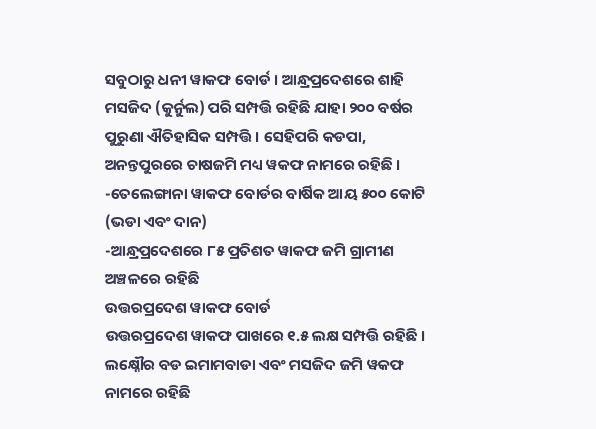ସବୁଠାରୁ ଧନୀ ୱାକଫ ବୋର୍ଡ । ଆନ୍ଧ୍ରପ୍ରଦେଶରେ ଶାହି ମସଜିଦ (କୁର୍ନୁଲ) ପରି ସମ୍ପତ୍ତି ରହିଛି ଯାହା ୨୦୦ ବର୍ଷର ପୁରୁଣା ଐତିହାସିକ ସମ୍ପତ୍ତି । ସେହିପରି କଡପା, ଅନନ୍ତପୁରରେ ଚାଷଜମି ମଧ୍ୟ ୱକଫ ନାମରେ ରହିଛି ।
-ତେଲେଙ୍ଗାନା ୱାକଫ ବୋର୍ଡର ବାର୍ଷିକ ଆୟ ୫୦୦ କୋଟି (ଭଡା ଏବଂ ଦାନ)
-ଆନ୍ଧ୍ରପ୍ରଦେଶରେ ୮୫ ପ୍ରତିଶତ ୱାକଫ ଜମି ଗ୍ରାମୀଣ ଅଞ୍ଚଳରେ ରହିଛି
ଉତ୍ତରପ୍ରଦେଶ ୱାକଫ ବୋର୍ଡ
ଉତ୍ତରପ୍ରଦେଶ ୱାକଫ ପାଖରେ ୧.୫ ଲକ୍ଷ ସମ୍ପତ୍ତି ରହିଛି । ଲକ୍ଷ୍ନୌର ବଡ ଇମାମବାଡା ଏବଂ ମସଜିଦ ଜମି ୱକଫ ନାମରେ ରହିଛି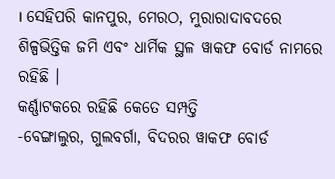। ସେହିପରି କାନପୁର, ମେରଠ, ମୁରାରାଦାବଦରେ ଶିଳ୍ପଭିତ୍ତିକ ଜମି ଏବଂ ଧାର୍ମିକ ସ୍ଥଳ ୱାକଫ ବୋର୍ଡ ନାମରେ ରହିଛି ।
କର୍ଣ୍ଣାଟକରେ ରହିଛି କେତେ ସମ୍ପତ୍ତି
-ବେଙ୍ଗାଲୁର, ଗୁଲବର୍ଗା, ବିଦରର ୱାକଫ ବୋର୍ଡ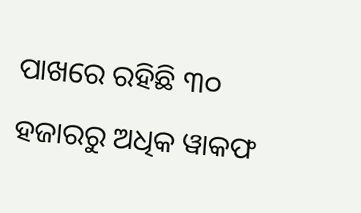ପାଖରେ ରହିଛି ୩୦ ହଜାରରୁ ଅଧିକ ୱାକଫ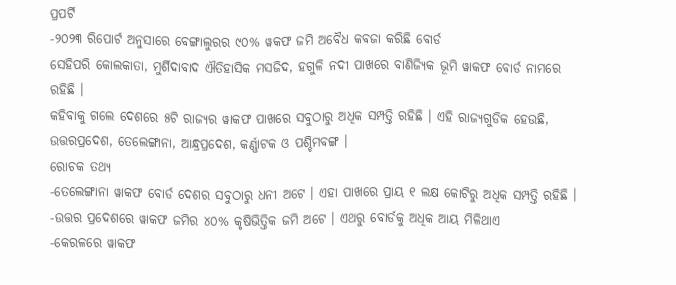ପ୍ରପର୍ଟି
-୨୦୨୩ ରିପୋର୍ଟ ଅନୁସାରେ ବେଙ୍ଗାଲୁରର ୯୦% ୱକଫ ଜମି ଅବୈଧ କବଜା କରିଛି ବୋର୍ଡ
ସେହିପରି କୋଲକାତା, ମୁର୍ଶିଦାବାଦ ଐତିହାସିକ ମସଜିଦ, ହଗୁଳି ନଦୀ ପାଖରେ ବାଣିଜ୍ୟିକ ଭୂମି ୱାକଫ ବୋର୍ଡ ନାମରେ ରହିଛି ।
କହିବାକୁ ଗଲେ ଦେଶରେ ୫ଟି ରାଜ୍ୟର ୱାକଫ ପାଖରେ ସବୁଠାରୁ ଅଧିକ ସମ୍ପତ୍ତି ରହିଛି । ଏହି ରାଜ୍ୟଗୁଡିକ ହେଉଛି, ଉତ୍ତରପ୍ରଦେଶ, ତେଲେଙ୍ଗାନା, ଆନ୍ଧ୍ରପ୍ରଦେଶ, କର୍ଣ୍ଣାଟକ ଓ ପଶ୍ଚିମବଙ୍ଗ ।
ରୋଚକ ତଥ୍ୟ
-ତେଲେଙ୍ଗାନା ୱାକଫ ବୋର୍ଡ ଦେଶର ସବୁଠାରୁ ଧନୀ ଅଟେ । ଏହା ପାଖରେ ପ୍ରାୟ ୧ ଲକ୍ଷ କୋଟିରୁ ଅଧିକ ସମ୍ପତ୍ତି ରହିଛି ।
-ଉତ୍ତର ପ୍ରଦେଶରେ ୱାକଫ ଜମିର ୪୦% କୃଷିଭିତ୍ତିକ ଜମି ଅଟେ । ଏଥରୁ ବୋର୍ଡକୁ ଅଧିକ ଆୟ ମିଳିଥାଏ
-କେରଳରେ ୱାକଫ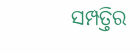ସମ୍ପତ୍ତିର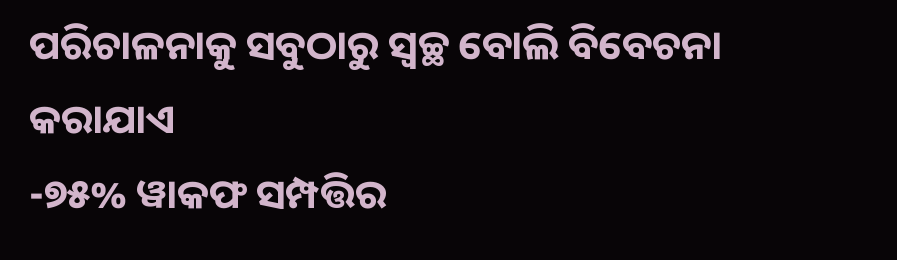ପରିଚାଳନାକୁ ସବୁଠାରୁ ସ୍ୱଚ୍ଛ ବୋଲି ବିବେଚନା କରାଯାଏ
-୭୫% ୱାକଫ ସମ୍ପତ୍ତିର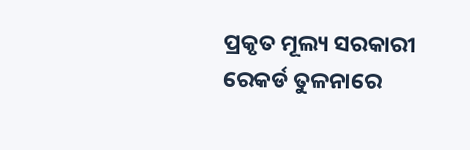ପ୍ରକୃତ ମୂଲ୍ୟ ସରକାରୀ ରେକର୍ଡ ତୁଳନାରେ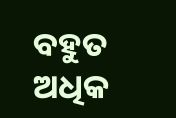ବହୁତ ଅଧିକ